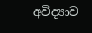අවිද්‍යාව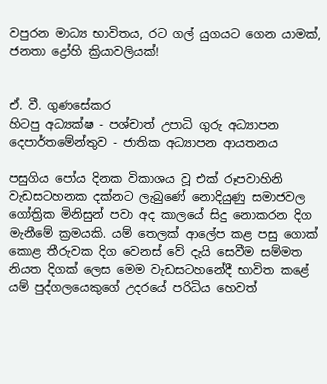වපුරන මාධ්‍ය භාවිතය, රට ගල් යුගයට ගෙන යාමක්, ජනතා ද්‍රෝහි ක්‍රියාවලියක්!


ඒ. වී. ගුණසේකර
හිටපු අධ්‍යක්ෂ - පශ්චාත් උපාධි ගුරු අධ්‍යාපන දෙපාර්තමේන්තුව - ජාතික අධ්‍යාපන ආයතනය

පසුගිය පෝය දිනක විකාශය වූ එක් රූපවාහිනි වැඩසටහනක දක්නට ලැබුණේ නොදියුණු සමාජවල ගෝත්‍රික මිනිසුන් පවා අද කාලයේ සිදු නොකරන දිග මැනීමේ ක්‍රමයකි. යම් තෙලක් ආලේප කළ පසු ගොක් කොළ තීරුවක දිග වෙනස් වේ දැයි සෙවීම සම්මත නියත දිගක් ලෙස මෙම වැඩසටහනේදී භාවිත කළේ යම් පුද්ගලයෙකුගේ උදරයේ පරිධිය හෙවත්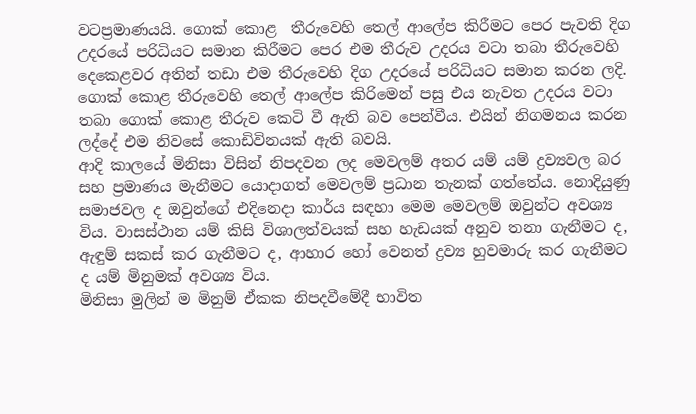වටප්‍රමාණයයි. ගොක් කොළ  තීරුවෙහි තෙල් ආලේප කිරීමට පෙර පැවති දිග උදරයේ පරිධියට සමාන කිරීමට පෙර එම තීරුව උදරය වටා තබා තීරුවෙහි දෙකෙළවර අතින් තඩා එම තීරුවෙහි දිග උදරයේ පරිධියට සමාන කරන ලදි. ගොක් කොළ තීරුවෙහි තෙල් ආලේප කිරිමෙන් පසු එය නැවත උදරය වටා තබා ගොක් කොළ තීරුව කෙටි වී ඇති බව පෙන්වීය. එයින් නිගමනය කරන ලද්දේ එම නිවසේ කොඩිවිනයක් ඇති බවයි.
ආදි කාලයේ මිනිසා විසින් නිපදවන ලද මෙවලම් අතර යම් යම් ද්‍රව්‍යවල බර සහ ප්‍රමාණය මැනීමට යොදාගත් මෙවලම් ප්‍රධාන තැනක් ගත්තේය. නොදියුණු සමාජවල ද ඔවුන්ගේ එදිනෙදා කාර්ය සඳහා මෙම මෙවලම් ඔවුන්ට අවශ්‍ය විය. වාසස්ථාන යම් කිසි විශාලත්වයක් සහ හැඩයක් අනුව තනා ගැනීමට ද, ඇඳුම් සකස් කර ගැනීමට ද, ආහාර හෝ වෙනත් ද්‍රව්‍ය හුවමාරු කර ගැනීමට ද යම් මිනුමක් අවශ්‍ය විය.
මිනිසා මුලින් ම මිනුම් ඒකක නිපදවීමේදී භාවිත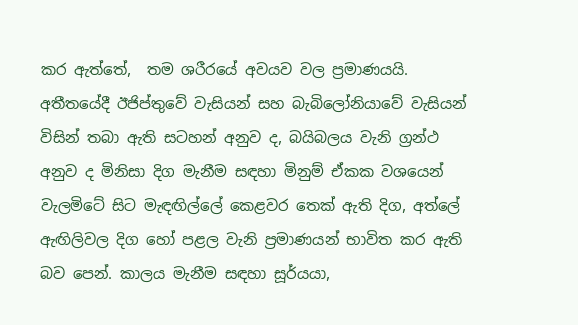කර ඇත්තේ,  තම ශරීරයේ අවයව වල ප්‍රමාණයයි. අතීතයේදී ඊජිප්තුවේ වැසියන් සහ බැබිලෝනියාවේ වැසියන් විසින් තබා ඇති සටහන් අනුව ද, බයිබලය වැනි ග්‍රන්ථ අනුව ද මිනිසා දිග මැනීම සඳහා මිනුම් ඒකක වශයෙන් වැලමිටේ සිට මැඳඟිල්ලේ කෙළවර තෙක් ඇති දිග, අත්ලේ ඇඟිලිවල දිග හෝ පළල වැනි ප්‍රමාණයන් භාවිත කර ඇති බව පෙන්. කාලය මැනීම සඳහා සූර්යයා,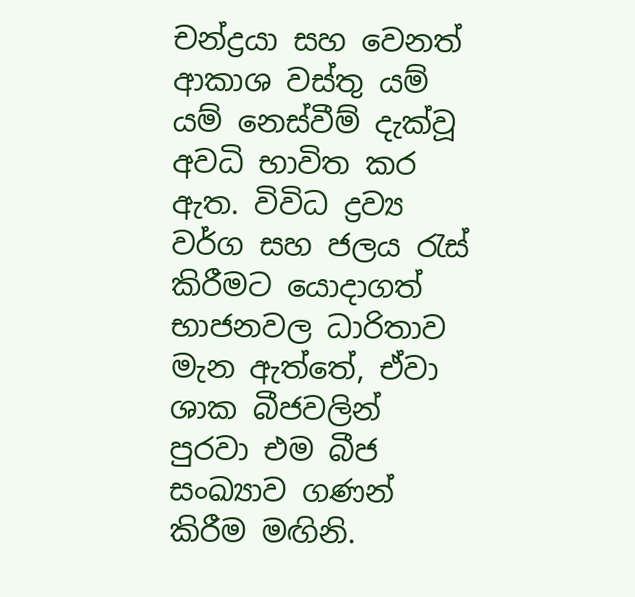චන්ද්‍රයා සහ වෙනත් ආකාශ වස්තු යම් යම් නෙස්වීම් දැක්වූ  අවධි භාවිත කර ඇත. විවිධ ද්‍රව්‍ය වර්ග සහ ජලය රැස් කිරීමට යොදාගත් භාජනවල ධාරිතාව මැන ඇත්තේ, ඒවා ශාක බීජවලින් පුරවා එම බීජ සංඛ්‍යාව ගණන් කිරීම මඟිනි.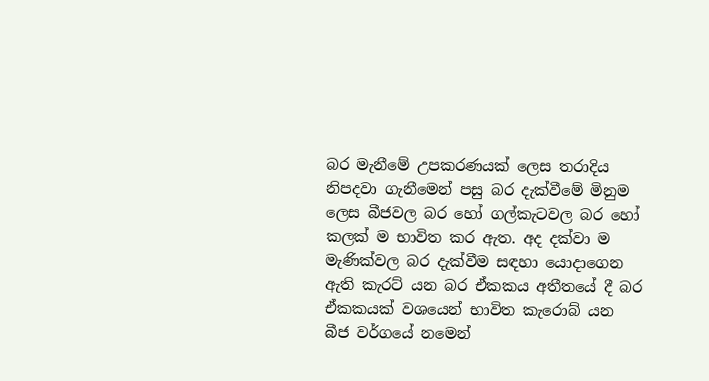බර මැනීමේ උපකරණයක් ලෙස තරාදිය නිපදවා ගැනීමෙන් පසු බර දැක්වීමේ මිනුම ලෙස බීජවල බර හෝ ගල්කැටවල බර හෝ කලක් ම භාවිත කර ඇත. අද දක්වා ම මැණික්වල බර දැක්වීම සඳහා යොදාගෙන ඇති කැරට් යන බර ඒකකය අතීතයේ දී බර ඒකකයක් වශයෙන් භාවිත කැරොබ් යන බීජ වර්ගයේ නමෙන්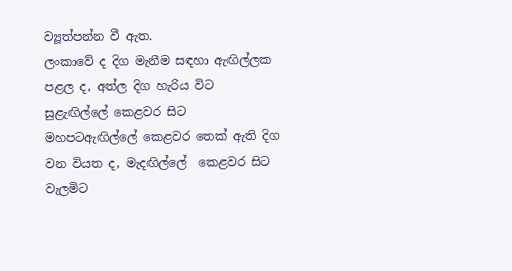ව්‍යූත්පන්න වී ඇත.
ලංකාවේ ද දිග මැනීම සඳහා ඇඟිල්ලක පළල ද, අත්ල දිග හැරිය විට සුළැඟිල්ලේ කෙළවර සිට මහපටඇඟිල්ලේ කෙළවර තෙක් ඇති දිග වන වියත ද, මැදඟිල්ලේ  කෙළවර සිට වැලමිට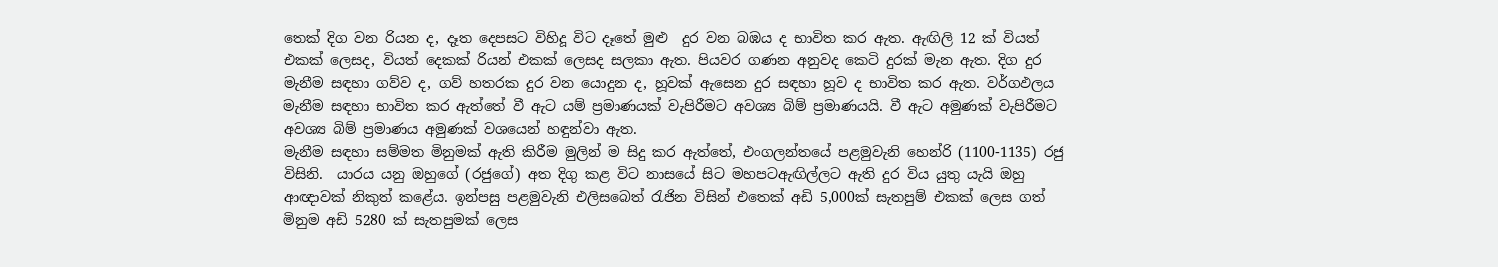තෙක් දිග වන රියන ද, දෑත දෙපසට විහිදූ විට දෑතේ මුළු  දුර වන බඹය ද භාවිත කර ඇත. ඇඟිලි 12 ක් වියත් එකක් ලෙසද, වියත් දෙකක් රියන් එකක් ලෙසද සලකා ඇත. පියවර ගණන අනුවද කෙටි දුරක් මැන ඇත. දිග දුර මැනීම සඳහා ගව්ව ද, ගව් හතරක දුර වන යොදුන ද, හූවක් ඇසෙන දුර සඳහා හූව ද භාවිත කර ඇත. වර්ගඵලය මැනීම සඳහා භාවිත කර ඇත්තේ වී ඇට යම් ප්‍රමාණයක් වැපිරීමට අවශ්‍ය බිම් ප්‍රමාණයයි. වී ඇට අමුණක් වැපිරීමට අවශ්‍ය බිම් ප්‍රමාණය අමුණක් වශයෙන් හඳුන්වා ඇත.
මැනීම සඳහා සම්මත මිනුමක් ඇති කිරීම මුලින් ම සිදු කර ඇත්තේ, එංගලන්තයේ පළමුවැනි හෙන්රි (1100-1135) රජු විසිනි.  යාරය යනු ඔහුගේ (රජුගේ) අත දිගු කළ විට නාසයේ සිට මහපටඇඟිල්ලට ඇති දුර විය යුතු යැයි ඔහු ආඥාවක් නිකුත් කළේය. ඉන්පසු පළමුවැනි එලිසබෙත් රැජින විසින් එතෙක් අඩි 5,000ක් සැතපුම් එකක් ලෙස ගත් මිනුම අඩි 5280 ක් සැතපුමක් ලෙස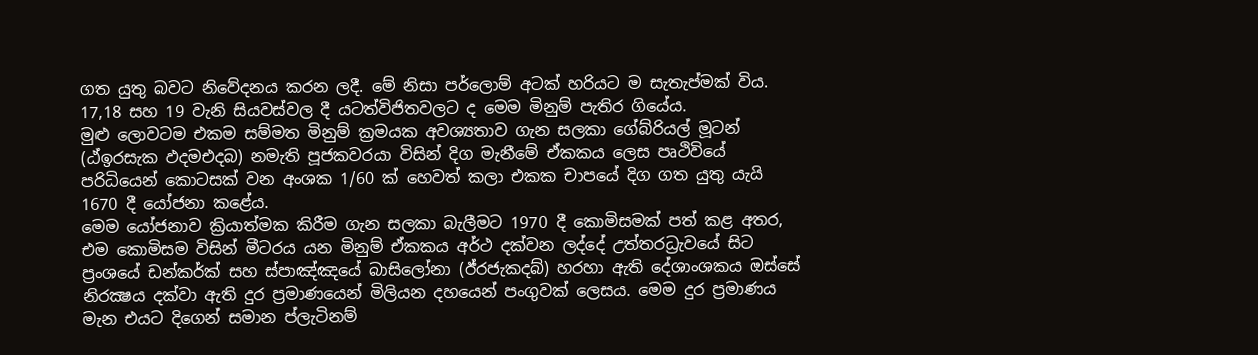ගත යුතු බවට නිවේදනය කරන ලදී. මේ නිසා පර්ලොම් අටක් හරියට ම සැතැප්මක් විය. 17,18 සහ 19 වැනි සියවස්වල දී යටත්විජිතවලට ද මෙම මිනුම් පැතිර ගියේය.
මුළු ලොවටම එකම සම්මත මිනුම් ක්‍රමයක අවශ්‍යතාව ගැන සලකා ගේබ්රියල් මූටන් (ඨ්ඉරසැක ඵදමඑදබ) නමැති පූජකවරයා විසින් දිග මැනීමේ ඒකකය ලෙස පෘථිවියේ පරිධියෙන් කොටසක් වන අංශක 1/60 ක් හෙවත් කලා එකක චාපයේ දිග ගත යුතු යැයි 1670 දී යෝජනා කළේය.
මෙම යෝජනාව ක්‍රියාත්මක කිරීම ගැන සලකා බැලීමට 1970 දී කොමිසමක් පත් කළ අතර, එම කොමිසම විසින් මීටරය යන මිනුම් ඒකකය අර්ථ දක්වන ලද්දේ උත්තරධ්‍රැවයේ සිට ප්‍රංශයේ ඩන්කර්ක් සහ ස්පාඤ්ඤයේ බාසිලෝනා (ඊ්රජැකදබ්) හරහා ඇති දේශාංශකය ඔස්සේ නිරක්‍ෂය දක්වා ඇති දුර ප්‍රමාණයෙන් මිලියන දහයෙන් පංගුවක් ලෙසය. මෙම දුර ප්‍රමාණය මැන එයට දිගෙන් සමාන ප්ලැටිනම්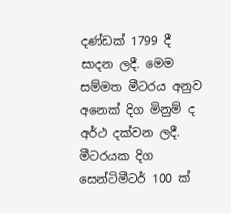දණ්ඩක් 1799 දී සාදන ලදී. මෙම සම්මත මීටරය අනුව අනෙක් දිග මිනුම් ද අර්ථ දක්වන ලදී. මීටරයක දිග සෙන්ටිමීටර් 100 ක්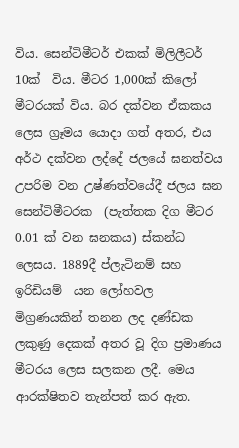විය. සෙන්ටිමීටර් එකක් මිලිලීටර් 10ක්  විය. මීටර 1,000ක් කිලෝ මීටරයක් විය. බර දක්වන ඒකකය ලෙස ග්‍රෑමය යොදා ගත් අතර, එය අර්ථ දක්වන ලද්දේ ජලයේ ඝනත්වය උපරිම වන උෂ්ණත්වයේදී ජලය ඝන සෙන්ටිමීටරක  (පැත්තක දිග මීටර 0.01 ක් වන ඝනකය) ස්කන්ධ ලෙසය. 1889දී ප්ලැටිනම් සහ ඉරිඩියම්  යන ලෝහවල මිග්‍රණයකින් තනන ලද දණ්ඩක ලකුණු දෙකක් අතර වූ දිග ප්‍රමාණය මීටරය ලෙස සලකන ලදී. මෙය ආරක්ෂිතව තැන්පත් කර ඇත.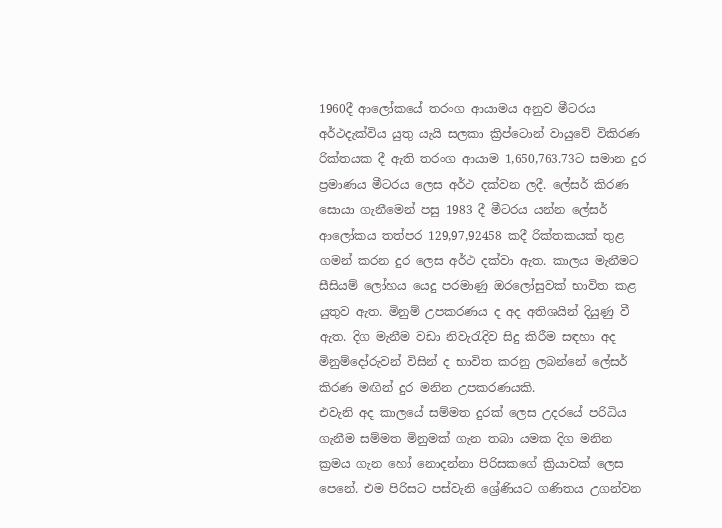1960දී ආලෝකයේ තරංග ආයාමය අනුව මීටරය අර්ථදැක්විය යුතු යැයි සලකා ක්‍රිප්ටොන් වායුවේ විකිරණ රික්තයක දී ඇති තරංග ආයාම 1,650,763.73ට සමාන දුර ප්‍රමාණය මීටරය ලෙස අර්ථ දක්වන ලදී. ලේසර් කිරණ සොයා ගැනීමෙන් පසු 1983 දී මීටරය යන්න ලේසර් ආලෝකය තත්පර 129,97,92458 කදී රික්තකයක් තුළ ගමන් කරන දුර ලෙස අර්ථ දක්වා ඇත. කාලය මැනීමට සීසියම් ලෝහය යෙදු පරමාණු ඔරලෝසුවක් භාවිත කළ යුතුව ඇත. මිනුම් උපකරණය ද අද අතිශයින් දියුණු වී ඇත. දිග මැනීම වඩා නිවැරැදිව සිදු කිරීම සඳහා අද මිනුම්දෝරුවන් විසින් ද භාවිත කරනු ලබන්නේ ලේසර්  කිරණ මඟින් දුර මනින උපකරණයකි.
එවැනි අද කාලයේ සම්මත දුරක් ලෙස උදරයේ පරිධිය ගැනීම සම්මත මිනුමක් ගැන තබා යමක දිග මනින ක්‍රමය ගැන හෝ නොදන්නා පිරිසකගේ ක්‍රියාවක් ලෙස පෙනේ. එම පිරිසට පස්වැනි ශ්‍රේණියට ගණිතය උගන්වන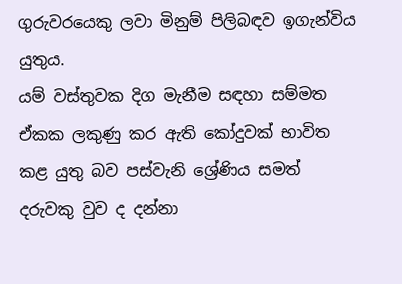ගුරුවරයෙකු ලවා මිනුම් පිලිබඳව ඉගැන්විය යුතුය.
යම් වස්තුවක දිග මැනීම සඳහා සම්මත ඒකක ලකුණු කර ඇති කෝදුවක් භාවිත කළ යුතු බව පස්වැනි ශ්‍රේණිය සමත් දරුවකු වුව ද දන්නා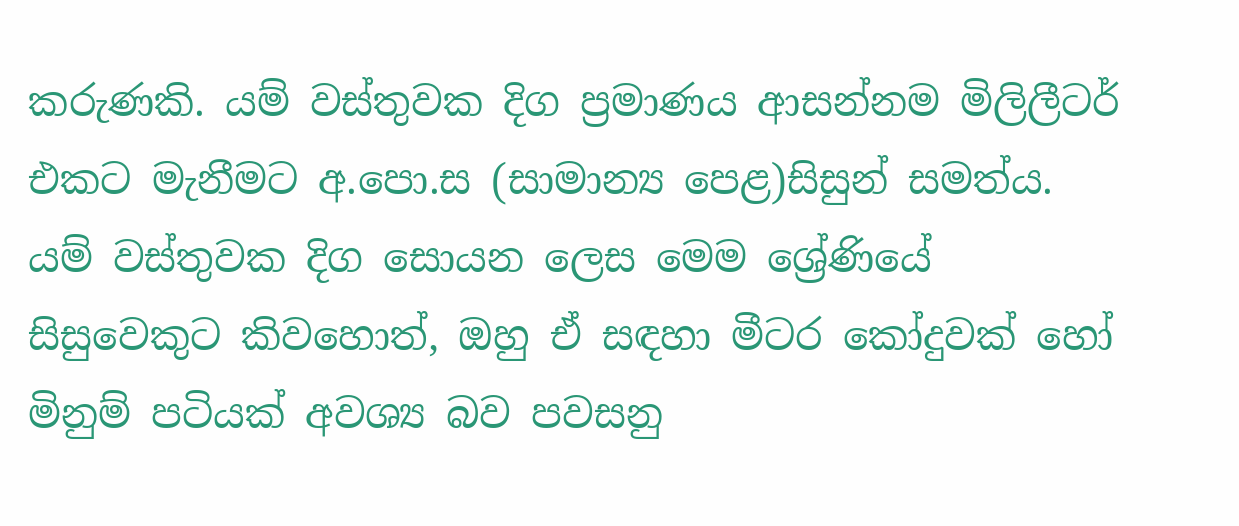කරුණකි. යම් වස්තුවක දිග ප්‍රමාණය ආසන්නම මිලිලීටර් එකට මැනීමට අ.පො.ස (සාමාන්‍ය පෙළ)සිසුන් සමත්ය. යම් වස්තුවක දිග සොයන ලෙස මෙම ශ්‍රේණියේ සිසුවෙකුට කිවහොත්, ඔහු ඒ සඳහා මීටර කෝදුවක් හෝ මිනුම් පටියක් අවශ්‍ය බව පවසනු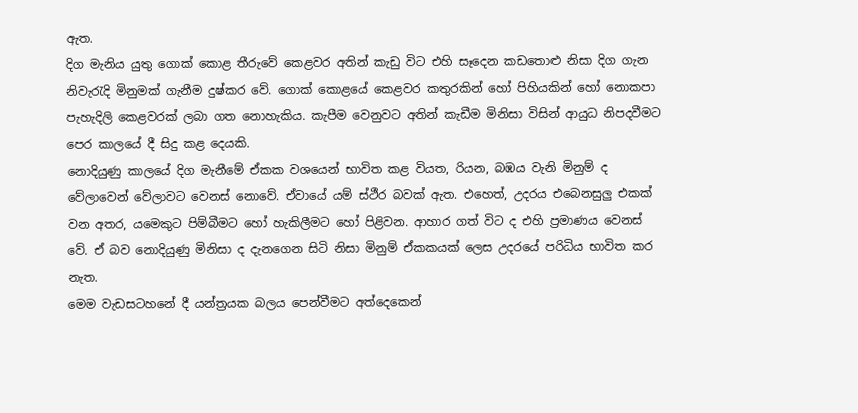ඇත.
දිග මැනිය යුතු ගොක් කොළ තීරුවේ කෙළවර අතින් කැඩු විට එහි සෑදෙන කඩතොළු නිසා දිග ගැන නිවැරැදි මිනුමක් ගැනීම දුෂ්කර වේ. ගොක් කොළයේ කෙළවර කතුරකින් හෝ පිහියකින් හෝ නොකපා පැහැදිලි කෙළවරක් ලබා ගත නොහැකිය. කැපීම වෙනුවට අතින් කැඩීම මිනිසා විසින් ආයුධ නිපදවීමට පෙර කාලයේ දී සිදු කළ දෙයකි.
නොදියුණු කාලයේ දිග මැනීමේ ඒකක වශයෙන් භාවිත කළ වියත, රියන, බඹය වැනි මිනුම් ද වේලාවෙන් වේලාවට වෙනස් නොවේ. ඒවායේ යම් ස්ථීර බවක් ඇත. එහෙත්, උදරය එබෙනසුලු එකක් වන අතර, යමෙකුට පිම්බීමට හෝ හැකිලීමට හෝ පිළිවන. ආහාර ගත් විට ද එහි ප්‍රමාණය වෙනස් වේ. ඒ බව නොදියුණු මිනිසා ද දැනගෙන සිටි නිසා මිනුම් ඒකකයක් ලෙස උදරයේ පරිධිය භාවිත කර නැත.
මෙම වැඩසටහනේ දී යන්ත්‍රයක බලය පෙන්වීමට අත්දෙකෙන්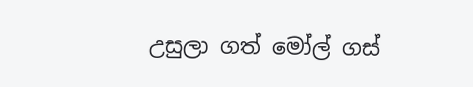උසුලා ගත් මෝල් ගස්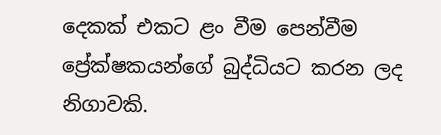දෙකක් එකට ළං වීම පෙන්වීම ප්‍රේක්ෂකයන්ගේ බුද්ධියට කරන ලද නිගාවකි.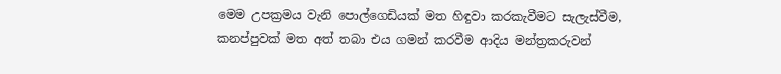මෙම උපක්‍රමය වැනි පොල්ගෙඩියක් මත හිඳුවා කරකැවීමට සැලැස්වීම, කනප්පුවක් මත අත් තබා එය ගමන් කරවීම ආදිය මන්ත්‍රකරුවන්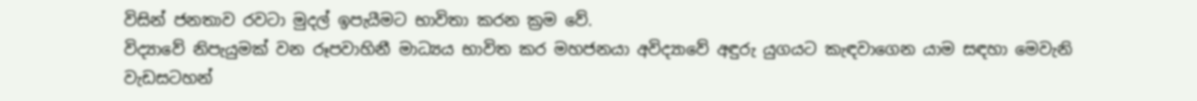විසින් ජනතාව රවටා මුදල් ඉපැයීමට භාවිතා කරන ක්‍රම වේ.
විද්‍යාවේ නිපැයුමක් වන රූපවාහිනී මාධ්‍යය භාවිත කර මහජනයා අවිද්‍යාවේ අඳුරු යුගයට කැඳවාගෙන යාම සඳහා මෙවැනි වැඩසටහන්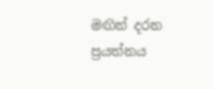මඟින් දරන ප්‍රයත්නය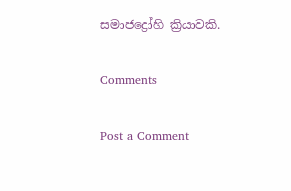සමාජද්‍රෝහි ක්‍රියාවකි.

Comments

Post a Comment